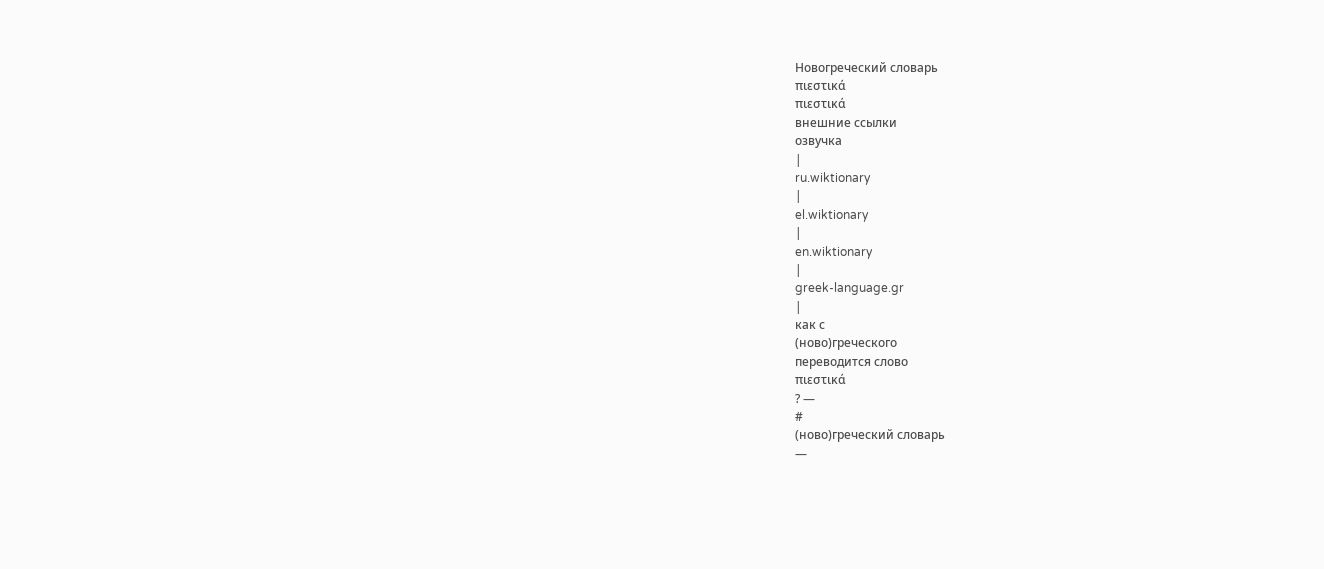Новогреческий словарь
πιεστικά
πιεστικά
внешние ссылки
озвучка
|
ru.wiktionary
|
el.wiktionary
|
en.wiktionary
|
greek-language.gr
|
как с
(ново)греческого
переводится слово
πιεστικά
? —
#
(ново)греческий словарь
—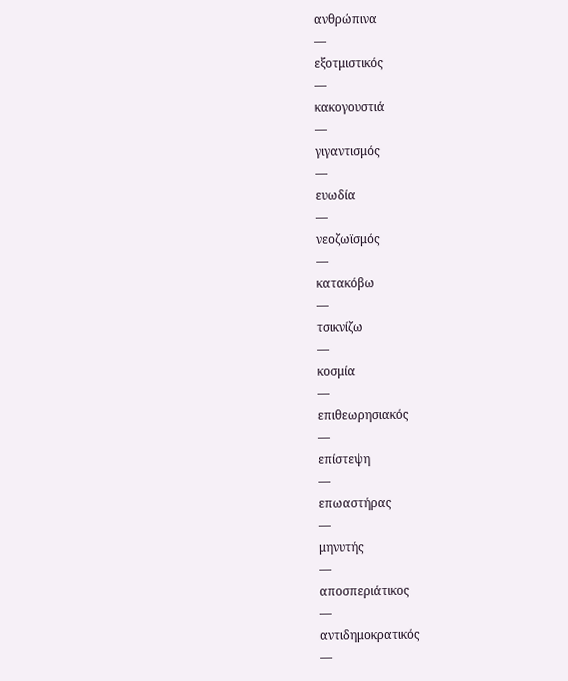ανθρώπινα
—
εξοτμιστικός
—
κακογουστιά
—
γιγαντισμός
—
ευωδία
—
νεοζωϊσμός
—
κατακόβω
—
τσικνίζω
—
κοσμία
—
επιθεωρησιακός
—
επίστεψη
—
επωαστήρας
—
μηνυτής
—
αποσπεριάτικος
—
αντιδημοκρατικός
—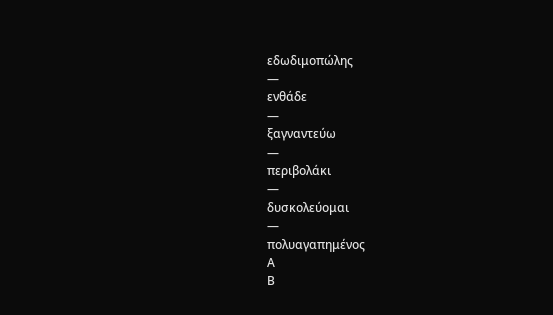εδωδιμοπώλης
—
ενθάδε
—
ξαγναντεύω
—
περιβολάκι
—
δυσκολεύομαι
—
πολυαγαπημένος
Α
Β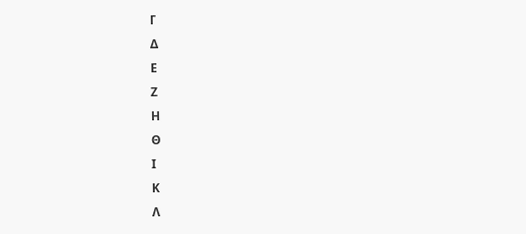Γ
Δ
Ε
Ζ
Η
Θ
Ι
Κ
Λ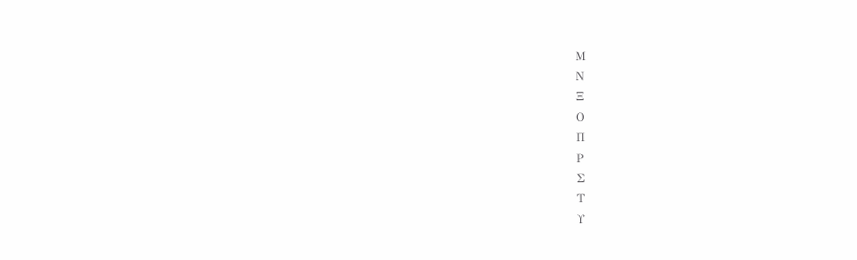Μ
Ν
Ξ
Ο
Π
Ρ
Σ
Τ
Υ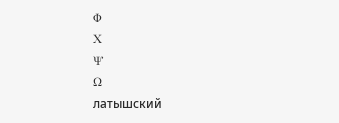Φ
Χ
Ψ
Ω
латышский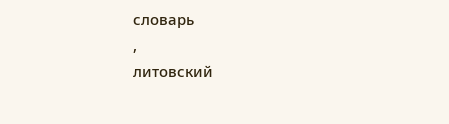словарь
,
литовский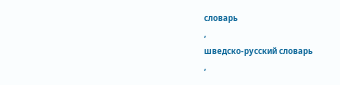словарь
,
шведско-русский словарь
,